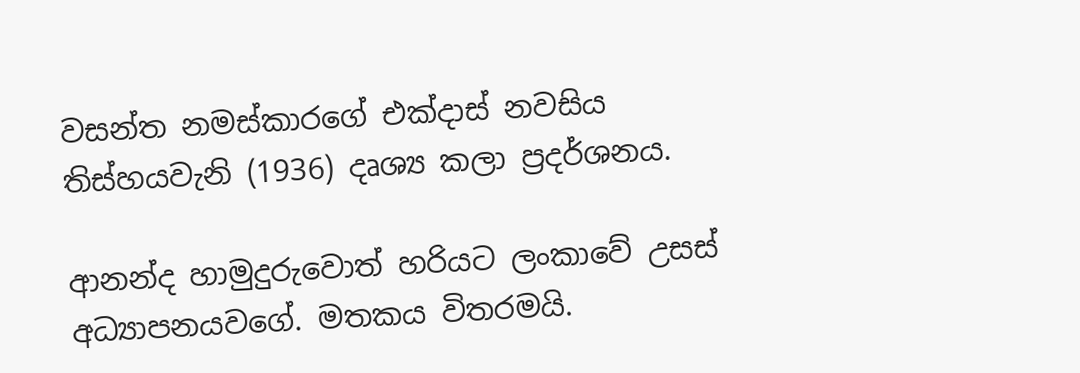වසන්ත නමස්කාරගේ එක්දාස් නවසිය තිස්හයවැනි (1936) දෘශ්‍ය කලා ප්‍රදර්ශනය.

ආනන්ද හාමුදුරුවොත් හරියට ලංකාවේ උසස් අධ්‍යාපනයවගේ. මතකය විතරමයි.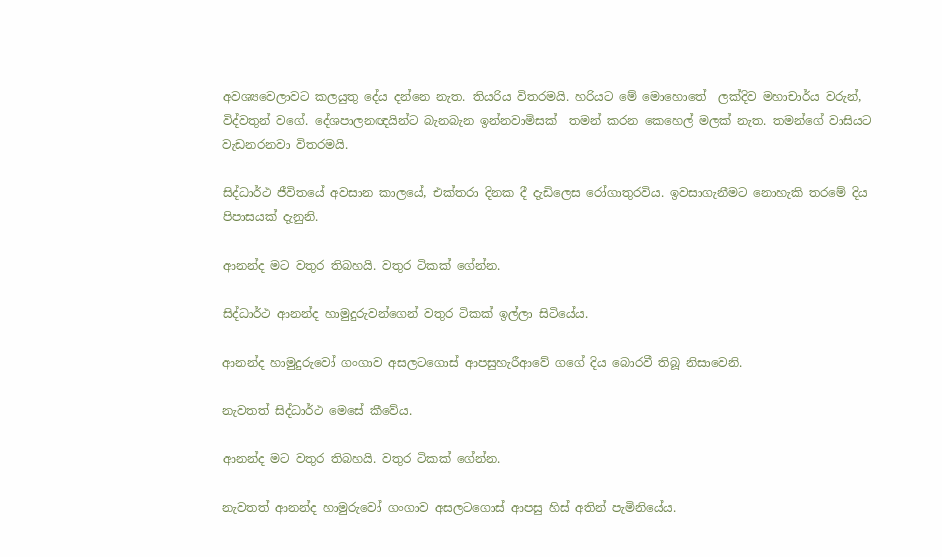අවශ්‍යවෙලාවට කලයුතු දේය දන්නෙ නැත. තියරිය විතරමයි. හරියට මේ මොහොතේ  ලක්දිව මහාචාර්ය වරුන්, විද්වතුන් වගේ. දේශපාලනඥයින්ට බැනබැන ඉන්නවාමිසක්  තමන් කරන කෙහෙල් මලක් නැත. තමන්ගේ වාසියට වැඩනරනවා විතරමයි.

සිද්ධාර්ථ ජීවිතයේ අවසාන කාලයේ, එක්තරා දිනක දී දැඩිලෙස රෝගාතුරවිය. ඉවසාගැනීමට නොහැකි තරමේ දිය පිපාසයක් දැනුනි.

ආනන්ද මට වතුර තිබහයි. වතුර ටිකක් ගේන්න.

සිද්ධාර්ථ ආනන්ද හාමුදුරුවන්ගෙන් වතුර ටිකක් ඉල්ලා සිටියේය.

ආනන්ද හාමුදුරුවෝ ගංගාව අසලටගොස් ආපසුහැරීආවේ ගගේ දිය බොරවී තිබූ නිසාවෙනි.

නැවතත් සිද්ධාර්ථ මෙසේ කීවේය.

ආනන්ද මට වතුර තිබහයි. වතුර ටිකක් ගේන්න.

නැවතත් ආනන්ද හාමුරුවෝ ගංගාව අසලටගොස් ආපසු හිස් අතින් පැමිනියේය.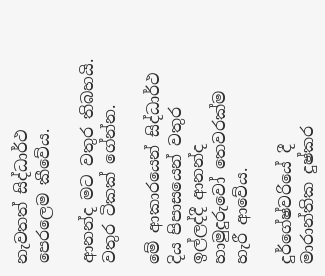නැවතත් සිද්ධාර්ථ පෙරලෙම කීවේය.

ආනන්ද මට වතුර තිබහයි. වතුර ටිකක් ගේන්න.

මේ ආකාරයෙන් සිද්ධාර්ථ දිය පිපාසයෙන් වතුර ඉල්ලද්දී ආනන්ද හාමුදුරුවෝ තෙවරක්ම හැරී ආවේය.

දුර්ගේෂ්වරියේ දී මාරාන්තික දුෂ්කර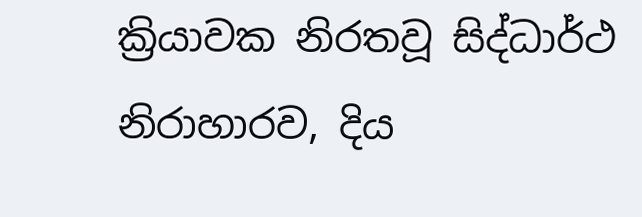ක්‍රියාවක නිරතවූ සිද්ධාර්ථ නිරාහාරව, දිය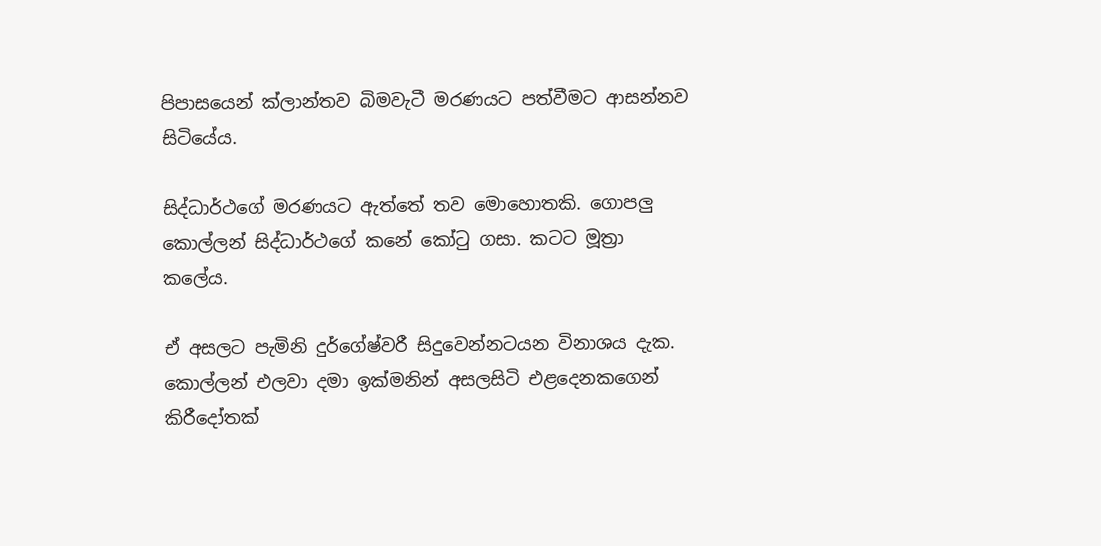පිපාසයෙන් ක්ලාන්තව බිමවැටී මරණයට පත්වීමට ආසන්නව සිටියේය.

සිද්ධාර්ථගේ මරණයට ඇත්තේ තව මොහොතකි. ගොපලු කොල්ලන් සිද්ධාර්ථගේ කනේ කෝටු ගසා. කටට මූත්‍රා කලේය.

ඒ අසලට පැමිනි දුර්ගේෂ්වරී සිදුවෙන්නටයන විනාශය දැක. කොල්ලන් එලවා දමා ඉක්මනින් අසලසිටි එළදෙනකගෙන් කිරීදෝතක්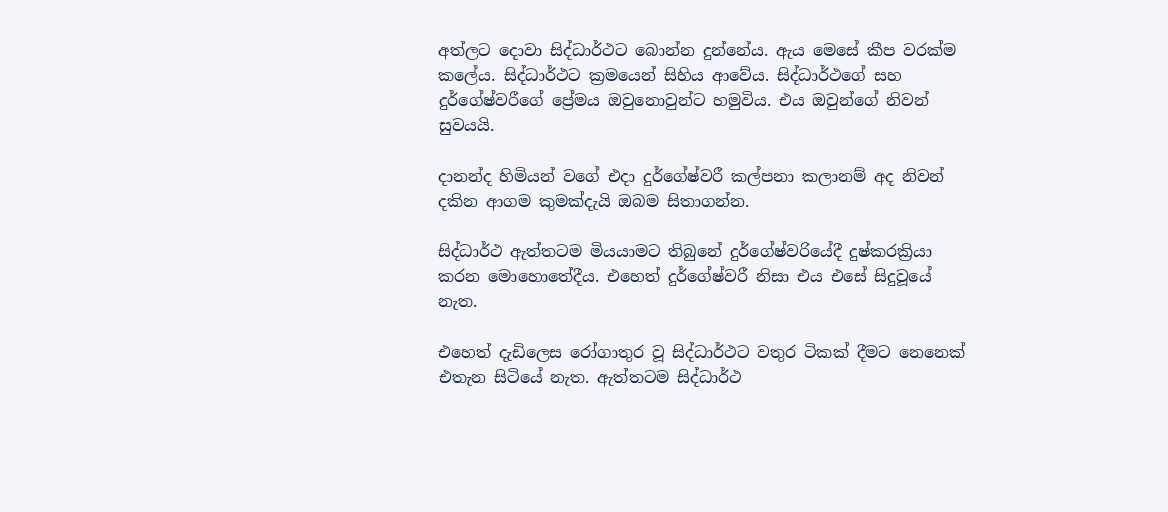අත්ලට දොවා සිද්ධාර්ථට බොන්න දුන්නේය. ඇය මෙසේ කීප වරක්ම කලේය. සිද්ධාර්ථට ක්‍රමයෙන් සිහිය ආවේය. සිද්ධාර්ථගේ සහ දුර්ගේෂ්වරීගේ ප්‍රේමය ඔවුනොවුන්ට හමුවිය. එය ඔවුන්ගේ නිවන් සුවයයි.

දානන්ද හිමියන් වගේ එදා දුර්ගේෂ්වරී කල්පනා කලානම් අද නිවන් දකින ආගම කුමක්දැයි ඔබම සිතාගන්න.

සිද්ධාර්ථ ඇත්තටම මියයාමට තිබුනේ දුර්ගේෂ්වරියේදී දුෂ්කරක්‍රියා කරන මොහොතේදීය. එහෙත් දුර්ගේෂ්වරී නිසා එය එසේ සිදුවූයේ නැත.

එහෙත් දැඩිලෙස රෝගාතුර වූ සිද්ධාර්ථට වතුර ටිකක් දීමට නෙනෙක් එතැන සිටියේ නැත. ඇත්තටම සිද්ධාර්ථ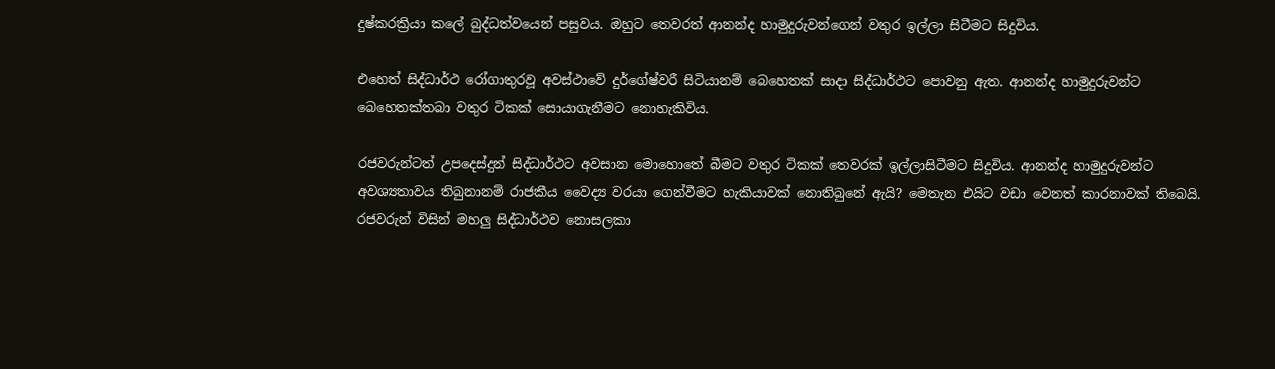දුෂ්කරක්‍රියා කලේ බුද්ධත්වයෙන් පසුවය. ඔහුට තෙවරත් ආනන්ද හාමුදුරුවන්ගෙන් වතුර ඉල්ලා සිටීමට සිදුවිය.

එහෙත් සිද්ධාර්ථ රෝගාතුරවූ අවස්ථාවේ දුර්ගේෂ්වරී සිටියානම් බෙහෙතක් සාදා සිද්ධාර්ථට පොවනු ඇත. ආනන්ද හාමුදුරුවන්ට බෙහෙතක්තබා වතුර ටිකක් සොයාගැනීමට නොහැකිවිය.

රජවරුන්ටත් උපදෙස්දුන් සිද්ධාර්ථට අවසාන මොහොතේ බීමට වතුර ටිකක් තෙවරක් ඉල්ලාසිටීමට සිදුවිය. ආනන්ද හාමුදුරුවන්ට අවශ්‍යතාවය තිබුනානම් රාජකීය වෛද්‍ය වරයා ගෙන්වීමට හැකියාවක් නොතිබුනේ ඇයි? මෙතැන එයිට වඩා වෙනත් කාරනාවක් තිබෙයි. රජවරුන් විසින් මහලු සිද්ධාර්ථව නොසලකා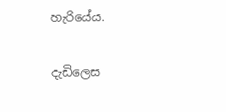හැරියේය.

දැඩිලෙස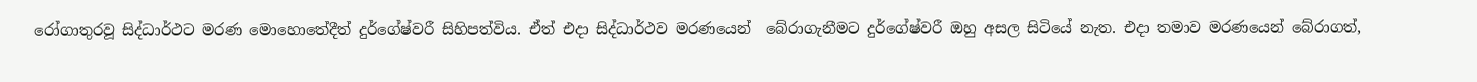රෝගාතුරවූ සිද්ධාර්ථට මරණ මොහොතේදීත් දුර්ගේෂ්වරී සිහිපත්විය. ඒත් එදා සිද්ධාර්ථව මරණයෙන්  බේරාගැනීමට දුර්ගේෂ්වරී ඔහු අසල සිටියේ නැත. එදා තමාව මරණයෙන් බේරාගත්,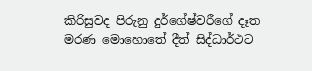කිරිසුවද පිරුනු දුර්ගේෂ්වරීගේ දෑත මරණ මොහොතේ දීත් සිද්ධාර්ථට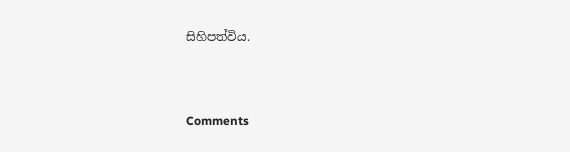සිහිපත්විය.



Comments